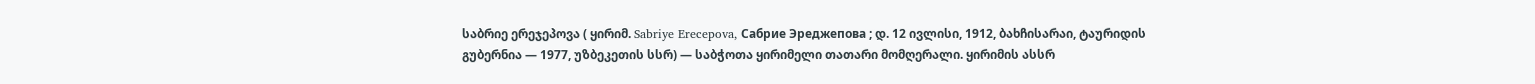საბრიე ერეჯეპოვა ( ყირიმ. Sabriye Erecepova, Сабрие Эреджепова ; დ. 12 ივლისი, 1912, ბახჩისარაი, ტაურიდის გუბერნია — 1977, უზბეკეთის სსრ) — საბჭოთა ყირიმელი თათარი მომღერალი. ყირიმის ასსრ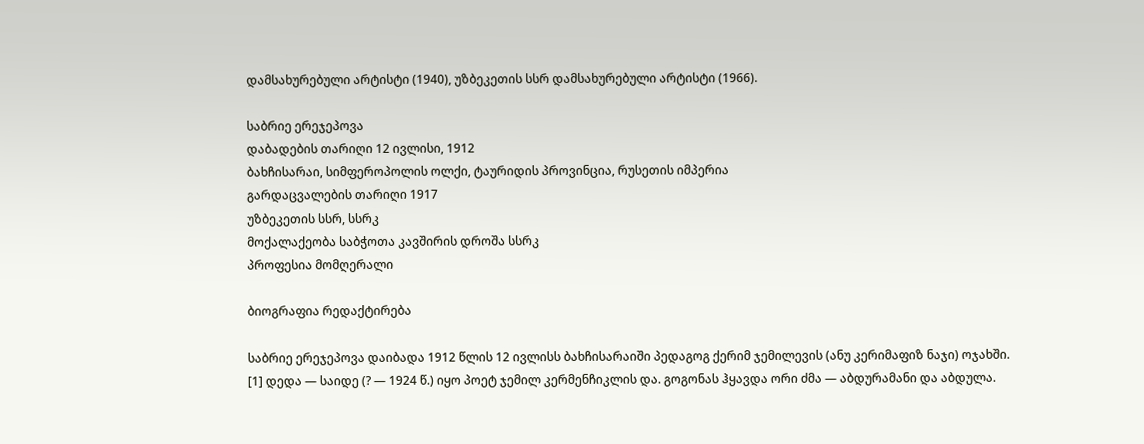დამსახურებული არტისტი (1940), უზბეკეთის სსრ დამსახურებული არტისტი (1966).

საბრიე ერეჯეპოვა
დაბადების თარიღი 12 ივლისი, 1912
ბახჩისარაი, სიმფეროპოლის ოლქი, ტაურიდის პროვინცია, რუსეთის იმპერია
გარდაცვალების თარიღი 1917
უზბეკეთის სსრ, სსრკ
მოქალაქეობა საბჭოთა კავშირის დროშა სსრკ
პროფესია მომღერალი

ბიოგრაფია რედაქტირება

საბრიე ერეჯეპოვა დაიბადა 1912 წლის 12 ივლისს ბახჩისარაიში პედაგოგ ქერიმ ჯემილევის (ანუ კერიმაფიზ ნაჯი) ოჯახში. [1] დედა — საიდე (? — 1924 წ.) იყო პოეტ ჯემილ კერმენჩიკლის და. გოგონას ჰყავდა ორი ძმა — აბდურამანი და აბდულა.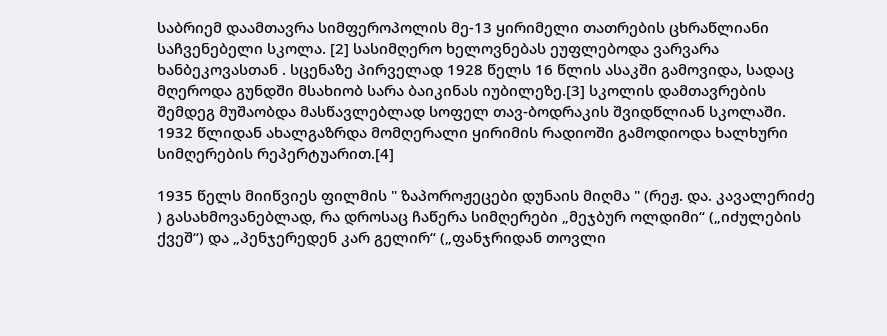საბრიემ დაამთავრა სიმფეროპოლის მე-13 ყირიმელი თათრების ცხრაწლიანი საჩვენებელი სკოლა. [2] სასიმღერო ხელოვნებას ეუფლებოდა ვარვარა ხანბეკოვასთან . სცენაზე პირველად 1928 წელს 16 წლის ასაკში გამოვიდა, სადაც მღეროდა გუნდში მსახიობ სარა ბაიკინას იუბილეზე.[3] სკოლის დამთავრების შემდეგ მუშაობდა მასწავლებლად სოფელ თავ-ბოდრაკის შვიდწლიან სკოლაში. 1932 წლიდან ახალგაზრდა მომღერალი ყირიმის რადიოში გამოდიოდა ხალხური სიმღერების რეპერტუარით.[4]

1935 წელს მიიწვიეს ფილმის " ზაპოროჟეცები დუნაის მიღმა " (რეჟ. და. კავალერიძე ) გასახმოვანებლად, რა დროსაც ჩაწერა სიმღერები „მეჯბურ ოლდიმი“ („იძულების ქვეშ“) და „პენჯერედენ კარ გელირ“ („ფანჯრიდან თოვლი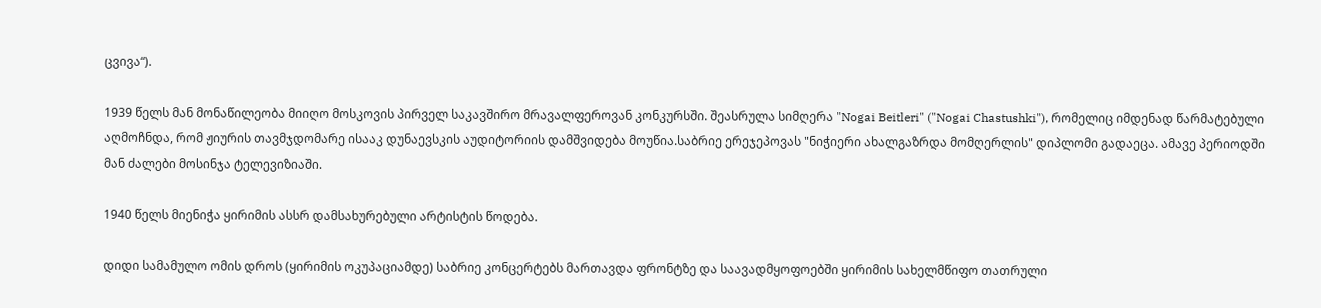ცვივა“).

1939 წელს მან მონაწილეობა მიიღო მოსკოვის პირველ საკავშირო მრავალფეროვან კონკურსში. შეასრულა სიმღერა "Nogai Beitleri" ("Nogai Chastushki"), რომელიც იმდენად წარმატებული აღმოჩნდა, რომ ჟიურის თავმჯდომარე ისააკ დუნაევსკის აუდიტორიის დამშვიდება მოუწია.საბრიე ერეჯეპოვას "ნიჭიერი ახალგაზრდა მომღერლის" დიპლომი გადაეცა. ამავე პერიოდში მან ძალები მოსინჯა ტელევიზიაში.

1940 წელს მიენიჭა ყირიმის ასსრ დამსახურებული არტისტის წოდება.

დიდი სამამულო ომის დროს (ყირიმის ოკუპაციამდე) საბრიე კონცერტებს მართავდა ფრონტზე და საავადმყოფოებში ყირიმის სახელმწიფო თათრული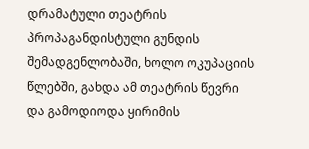დრამატული თეატრის პროპაგანდისტული გუნდის შემადგენლობაში, ხოლო ოკუპაციის წლებში, გახდა ამ თეატრის წევრი და გამოდიოდა ყირიმის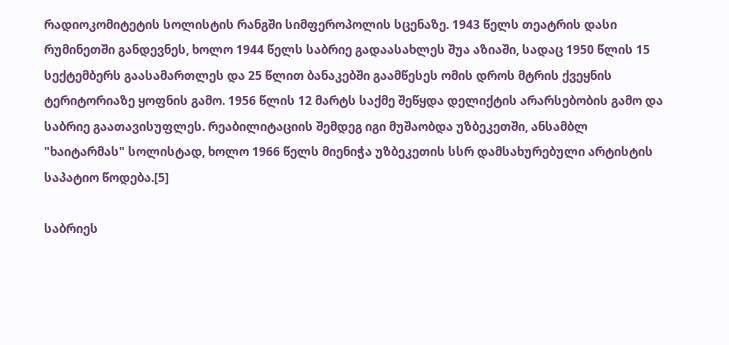რადიოკომიტეტის სოლისტის რანგში სიმფეროპოლის სცენაზე. 1943 წელს თეატრის დასი რუმინეთში განდევნეს, ხოლო 1944 წელს საბრიე გადაასახლეს შუა აზიაში, სადაც 1950 წლის 15 სექტემბერს გაასამართლეს და 25 წლით ბანაკებში გაამწესეს ომის დროს მტრის ქვეყნის ტერიტორიაზე ყოფნის გამო. 1956 წლის 12 მარტს საქმე შეწყდა დელიქტის არარსებობის გამო და საბრიე გაათავისუფლეს. რეაბილიტაციის შემდეგ იგი მუშაობდა უზბეკეთში, ანსამბლ "ხაიტარმას" სოლისტად, ხოლო 1966 წელს მიენიჭა უზბეკეთის სსრ დამსახურებული არტისტის საპატიო წოდება.[5]

საბრიეს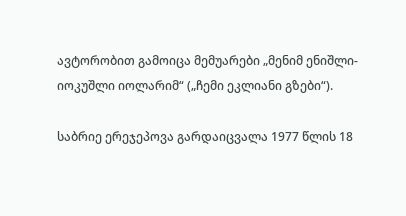ავტორობით გამოიცა მემუარები „მენიმ ენიშლი-იოკუშლი იოლარიმ“ („ჩემი ეკლიანი გზები“).

საბრიე ერეჯეპოვა გარდაიცვალა 1977 წლის 18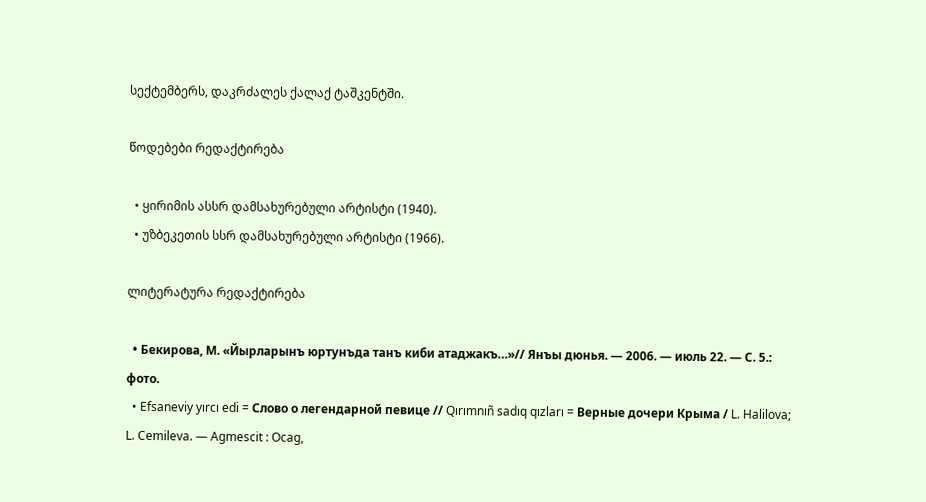სექტემბერს, დაკრძალეს ქალაქ ტაშკენტში.

წოდებები რედაქტირება

  • ყირიმის ასსრ დამსახურებული არტისტი (1940).
  • უზბეკეთის სსრ დამსახურებული არტისტი (1966).

ლიტერატურა რედაქტირება

  • Бекирова, М. «Йырларынъ юртунъда танъ киби атаджакъ…»// Янъы дюнья. — 2006. — июль 22. — С. 5.: фото.
  • Efsaneviy yırcı edi = Слово о легендарной певице // Qırımnıñ sadıq qızları = Верные дочери Крыма / L. Halilova; L. Cemileva. — Agmescit : Ocag,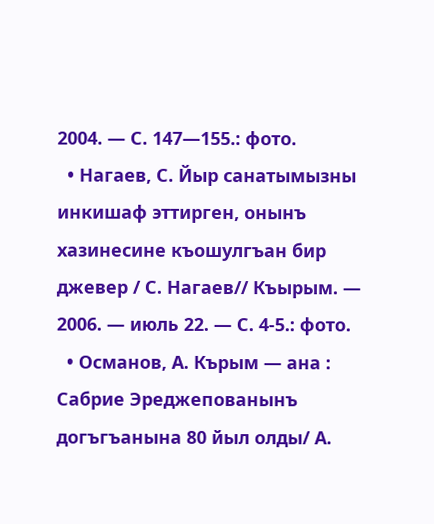2004. — С. 147—155.: фото.
  • Нагаев, С. Йыр санатымызны инкишаф эттирген, онынъ хазинесине къошулгъан бир джевер / С. Нагаев// Къырым. — 2006. — июль 22. — С. 4-5.: фото.
  • Османов, А. Кърым — ана : Сабрие Эреджепованынъ догъгъанына 80 йыл олды/ А.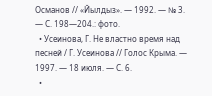Османов // «Йылдыз». — 1992. — № 3. — С. 198—204.: фото.
  • Усеинова, Г. Не властно время над песней / Г. Усеинова // Голос Крыма. — 1997. — 18 июля. — С. 6.
  •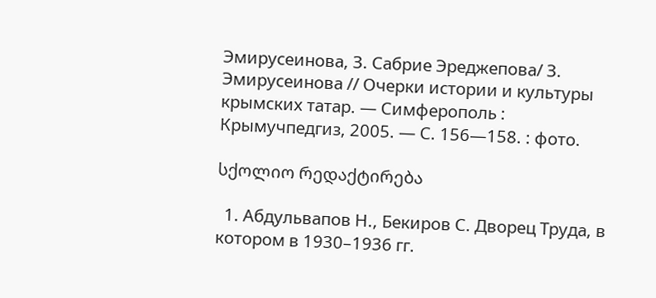Эмирусеинова, З. Сабрие Эреджепова/ З. Эмирусеинова // Очерки истории и культуры крымских татар. — Симферополь : Крымучпедгиз, 2005. — С. 156—158. : фото.

სქოლიო რედაქტირება

  1. Абдульвапов Н., Бекиров С. Дворец Труда, в котором в 1930–1936 гг.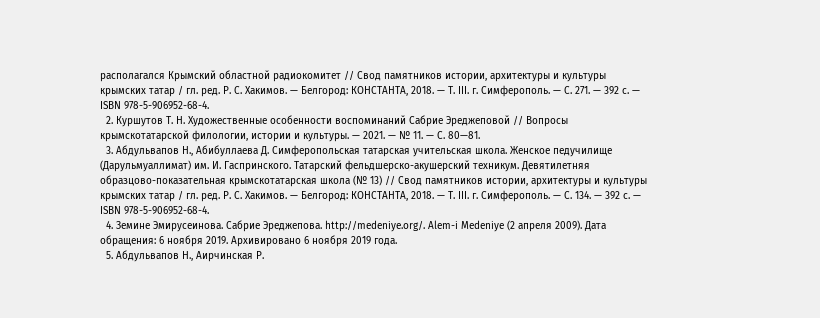располагался Крымский областной радиокомитет // Свод памятников истории, архитектуры и культуры крымских татар / гл. ред. Р. С. Хакимов. — Белгород: КОНСТАНТА, 2018. — Т. III. г. Симферополь. — С. 271. — 392 с. — ISBN 978-5-906952-68-4.
  2. Куршутов Т. Н. Художественные особенности воспоминаний Сабрие Эреджеповой // Вопросы крымскотатарской филологии, истории и культуры. — 2021. — № 11. — С. 80—81.
  3. Абдульвапов Н., Абибуллаева Д. Симферопольская татарская учительская школа. Женское педучилище (Дарульмуаллимат) им. И. Гаспринского. Татарский фельдшерско-акушерский техникум. Девятилетняя образцово-показательная крымскотатарская школа (№ 13) // Свод памятников истории, архитектуры и культуры крымских татар / гл. ред. Р. С. Хакимов. — Белгород: КОНСТАНТА, 2018. — Т. III. г. Симферополь. — С. 134. — 392 с. — ISBN 978-5-906952-68-4.
  4. Земине Эмирусеинова. Сабрие Эреджепова. http://medeniye.org/. Alem-i Medeniye (2 апреля 2009). Дата обращения: 6 ноября 2019. Архивировано 6 ноября 2019 года.
  5. Абдульвапов Н., Аирчинская Р.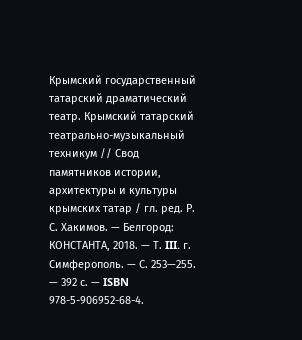Крымский государственный татарский драматический театр. Крымский татарский театрально-музыкальный техникум // Свод памятников истории, архитектуры и культуры крымских татар / гл. ред. Р. С. Хакимов. — Белгород: КОНСТАНТА, 2018. — Т. III. г. Симферополь. — С. 253—255. — 392 с. — ISBN 978-5-906952-68-4.